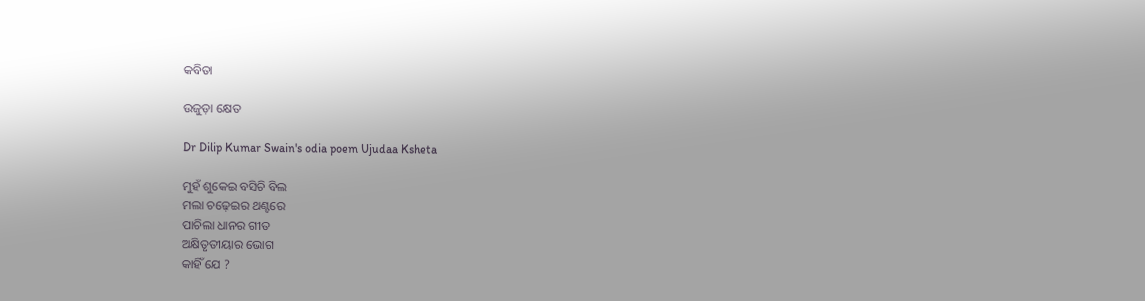କବିତା

ଉଜୁଡ଼ା କ୍ଷେତ

Dr Dilip Kumar Swain's odia poem Ujudaa Ksheta

ମୁହଁ ଶୁକେଇ ବସିଚି ବିଲ
ମଲା ଚଢ଼େଇର ଥଣ୍ଟରେ
ପାଚିଲା ଧାନର ଗୀତ
ଅକ୍ଷିତୃତୀୟାର ଭୋଗ
କାହିଁ ଯେ ?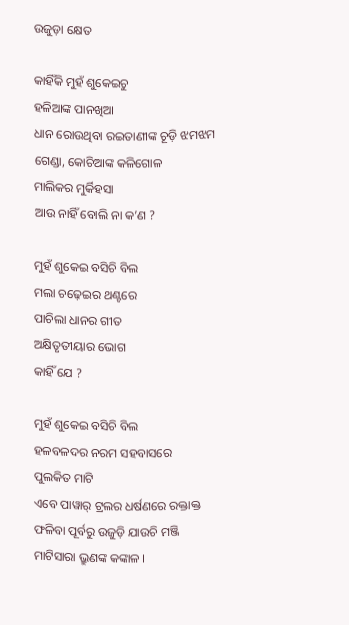ଉଜୁଡ଼ା କ୍ଷେତ

କାହିଁକି ମୁହଁ ଶୁକେଇଚୁ
ହଳିଆଙ୍କ ପାନଖିଆ
ଧାନ ରୋଉଥିବା ରଇତାଣୀଙ୍କ ଚୂଡ଼ି ଝମଝମ
ଗେଣ୍ଡା, କୋଚିଆଙ୍କ କଳିଗୋଳ
ମାଲିକର ମୁର୍କିହସା
ଆଉ ନାହିଁ ବୋଲି ନା କ’ଣ ?

ମୁହଁ ଶୁକେଇ ବସିଚି ବିଲ
ମଲା ଚଢ଼େଇର ଥଣ୍ଟରେ
ପାଚିଲା ଧାନର ଗୀତ
ଅକ୍ଷିତୃତୀୟାର ଭୋଗ
କାହିଁ ଯେ ?

ମୁହଁ ଶୁକେଇ ବସିଚି ବିଲ
ହଳବଳଦର ନରମ ସହବାସରେ
ପୁଲକିତ ମାଟି
ଏବେ ପାୱାର୍ ଟ୍ରଲର ଧର୍ଷଣରେ ରକ୍ତାକ୍ତ
ଫଳିବା ପୂର୍ବରୁ ଉଜୁଡ଼ି ଯାଉଚି ମଞ୍ଜି
ମାଟିସାରା ଭ୍ରୁଣଙ୍କ କଙ୍କାଳ ।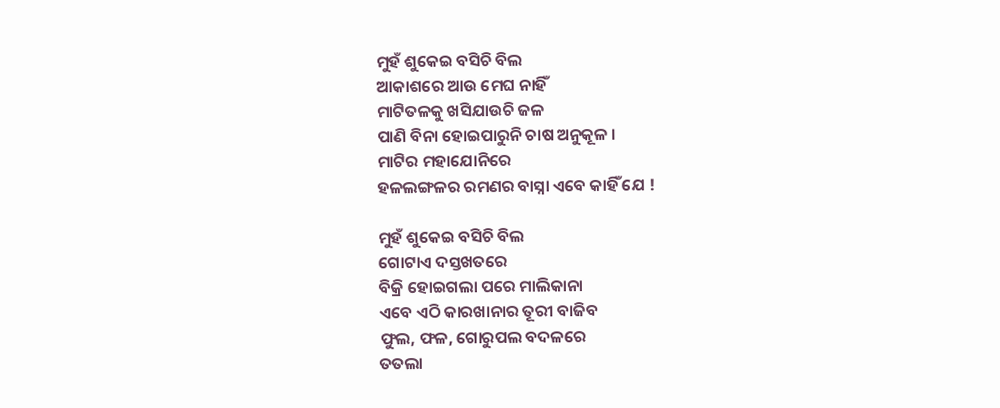ମୁହଁ ଶୁକେଇ ବସିଚି ବିଲ
ଆକାଶରେ ଆଉ ମେଘ ନାହିଁ
ମାଟିତଳକୁ ଖସିଯାଉଚି ଜଳ
ପାଣି ବିନା ହୋଇପାରୁନି ଚାଷ ଅନୁକୂଳ ।
ମାଟିର ମହାଯୋନିରେ
ହଳଲଙ୍ଗଳର ରମଣର ବାସ୍ନା ଏବେ କାହିଁ ଯେ !

ମୁହଁ ଶୁକେଇ ବସିଚି ବିଲ
ଗୋଟାଏ ଦସ୍ତଖତରେ
ବିକ୍ରି ହୋଇଗଲା ପରେ ମାଲିକାନା
ଏବେ ଏଠି କାରଖାନାର ତୂରୀ ବାଜିବ
ଫୁଲ, ଫଳ, ଗୋରୁପଲ ବଦଳରେ
ତତଲା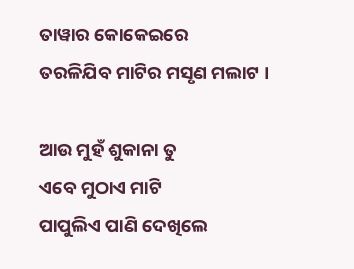ତାୱାର କୋକେଇରେ
ତରଳିଯିବ ମାଟିର ମସୃଣ ମଲାଟ ।

ଆଉ ମୁହଁ ଶୁକାନା ତୁ
ଏବେ ମୁଠାଏ ମାଟି
ପାପୁଲିଏ ପାଣି ଦେଖିଲେ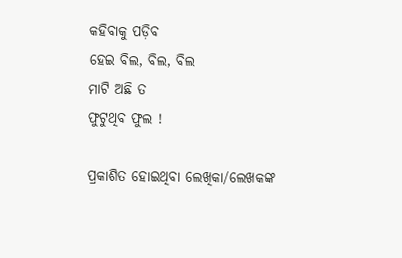କହିବାକୁ ପଡ଼ିବ
ହେଇ ବିଲ, ବିଲ, ବିଲ
ମାଟି ଅଛି ତ
ଫୁଟୁଥିବ ଫୁଲ !

ପ୍ରକାଶିତ ହୋଇଥିବା ଲେଖିକା/ଲେଖକଙ୍କ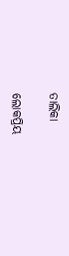ତାଲିକା

ଲୋକପ୍ରିୟ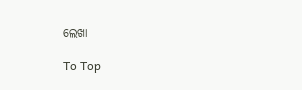ଲେଖା

To Top